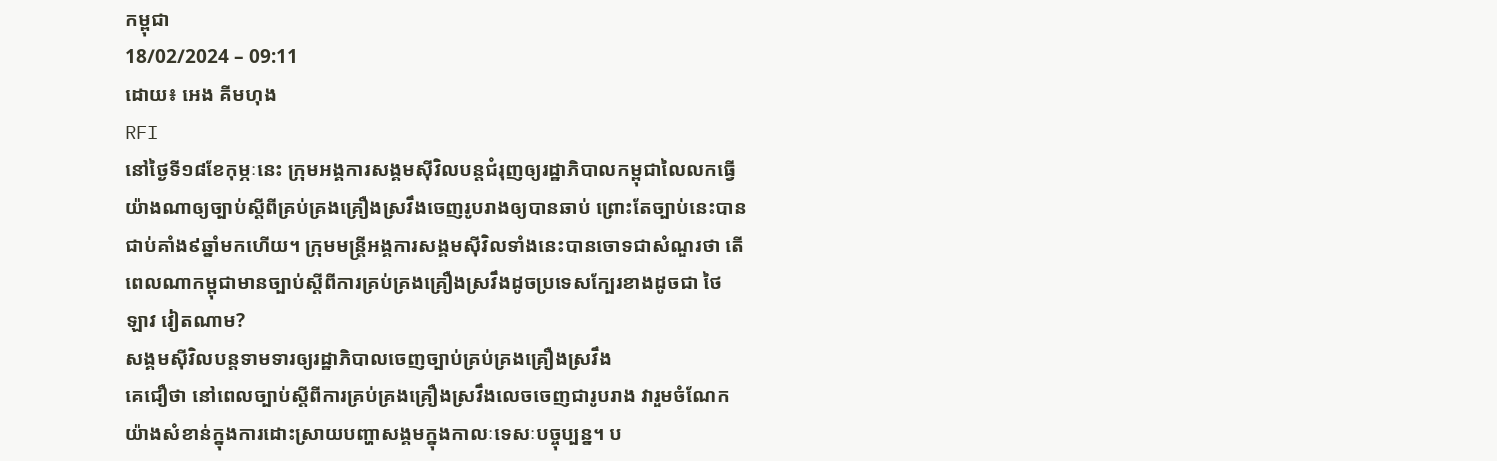កម្ពុជា
18/02/2024 – 09:11
ដោយ៖ អេង គីមហុង
RFI
នៅថ្ងៃទី១៨ខែកុម្ភៈនេះ ក្រុមអង្គការសង្គមស៊ីវិលបន្តជំរុញឲ្យរដ្ឋាភិបាលកម្ពុជាលៃលកធ្វើយ៉ាងណាឲ្យច្បាប់ស្ដីពីគ្រប់គ្រងគ្រឿងស្រវឹងចេញរូបរាងឲ្យបានឆាប់ ព្រោះតែច្បាប់នេះបានជាប់គាំង៩ឆ្នាំមកហើយ។ ក្រុមមន្រ្តីអង្គការសង្គមស៊ីវិលទាំងនេះបានចោទជាសំណួរថា តើពេលណាកម្ពុជាមានច្បាប់ស្ដីពីការគ្រប់គ្រងគ្រឿងស្រវឹងដូចប្រទេសក្បែរខាងដូចជា ថៃ ឡាវ វៀតណាម?
សង្គមស៊ីវិលបន្តទាមទារឲ្យរដ្ឋាភិបាលចេញច្បាប់គ្រប់គ្រងគ្រឿងស្រវឹង
គេជឿថា នៅពេលច្បាប់ស្ដីពីការគ្រប់គ្រងគ្រឿងស្រវឹងលេចចេញជារូបរាង វារួមចំណែកយ៉ាងសំខាន់ក្នុងការដោះស្រាយបញ្ហាសង្គមក្នុងកាលៈទេសៈបច្ចុប្បន្ន។ ប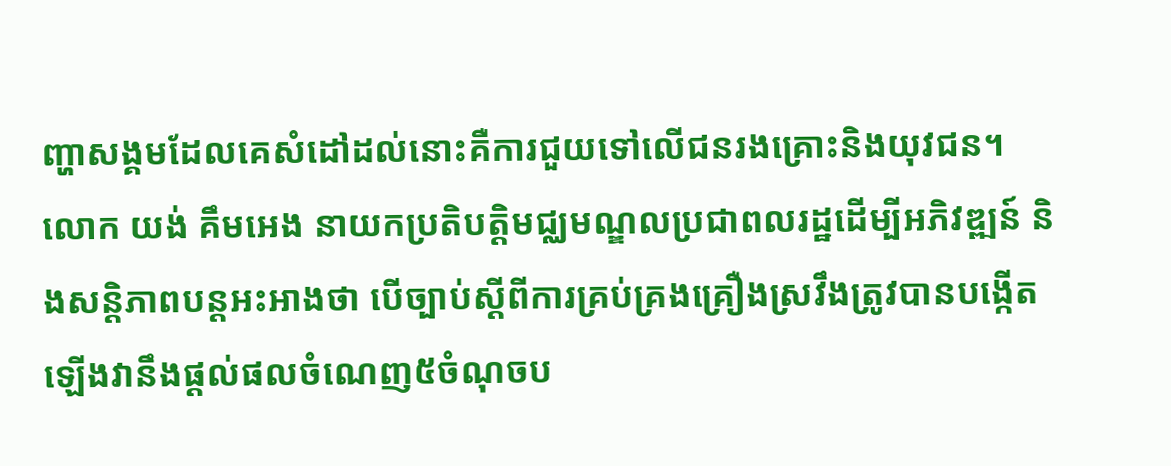ញ្ហាសង្គមដែលគេសំដៅដល់នោះគឺការជួយទៅលើជនរងគ្រោះនិងយុវជន។
លោក យង់ គឹមអេង នាយកប្រតិបត្តិមជ្ឈមណ្ឌលប្រជាពលរដ្ឋដើម្បីអភិវឌ្ឍន៍ និងសន្តិភាពបន្តអះអាងថា បើច្បាប់ស្ដីពីការគ្រប់គ្រងគ្រឿងស្រវឹងត្រូវបានបង្កើតឡើងវានឹងផ្ដល់ផលចំណេញ៥ចំណុចប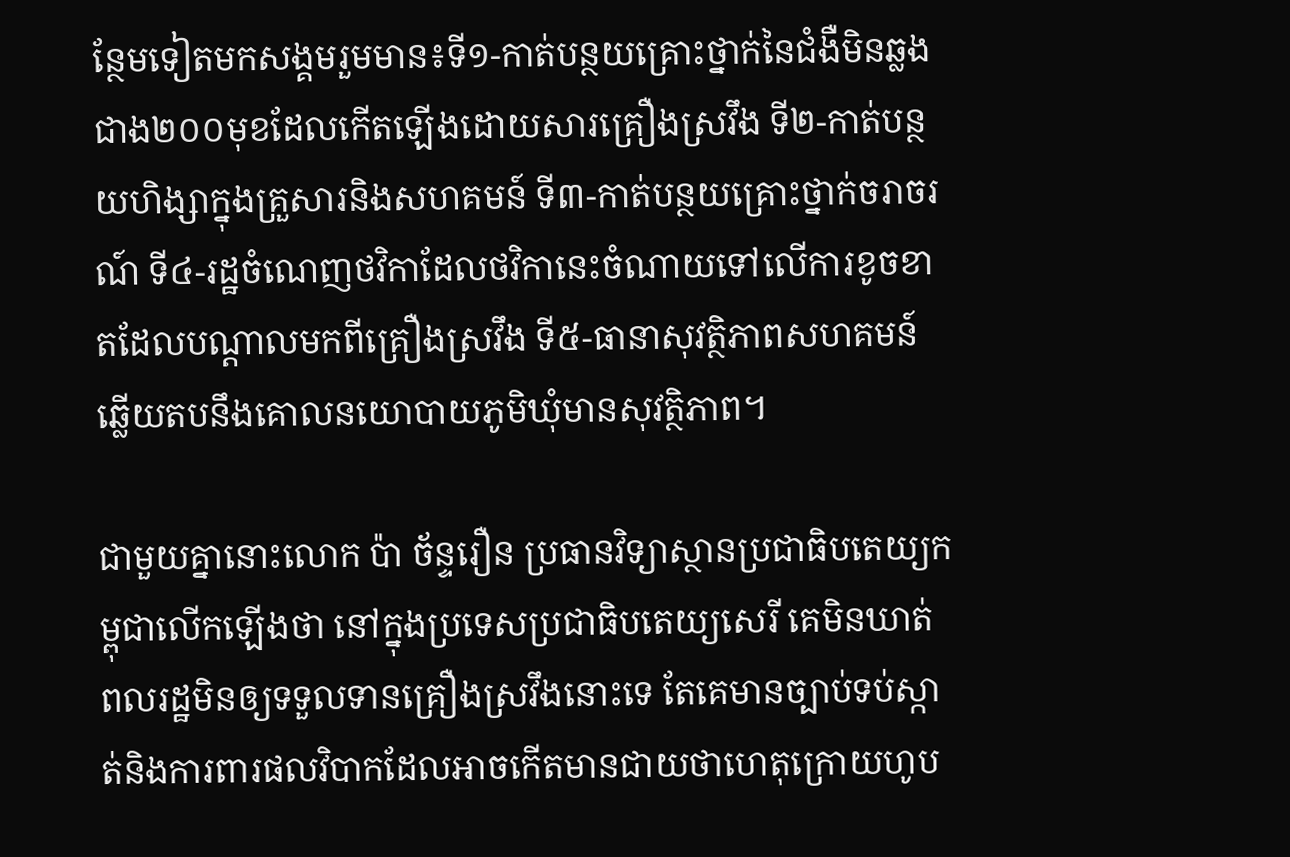ន្ថែមទៀតមកសង្គមរួមមាន៖ទី១-កាត់បន្ថយគ្រោះថ្នាក់នៃជំងឺមិនឆ្លងជាង២០០មុខដែលកើតឡើងដោយសារគ្រឿងស្រវឹង ទី២-កាត់បន្ថយហិង្សាក្នុងគ្រួសារនិងសហគមន៍ ទី៣-កាត់បន្ថយគ្រោះថ្នាក់ចរាចរណ៍ ទី៤-រដ្ឋចំណេញថវិកាដែលថវិកានេះចំណាយទៅលើការខូចខាតដែលបណ្ដាលមកពីគ្រឿងស្រវឹង ទី៥-ធានាសុវត្ថិភាពសហគមន៍ ឆ្លើយតបនឹងគោលនយោបាយភូមិឃុំមានសុវត្ថិភាព។

ជាមួយគ្នានោះលោក ប៉ា ច័ន្ទរឿន ប្រធានវិទ្យាស្ថានប្រជាធិបតេយ្យកម្ពុជាលើកឡើងថា នៅក្នុងប្រទេសប្រជាធិបតេយ្យសេរី គេមិនឃាត់ពលរដ្ឋមិនឲ្យទទួលទានគ្រឿងស្រវឹងនោះទេ តែគេមានច្បាប់ទប់ស្កាត់និងការពារផលវិបាកដែលអាចកើតមានជាយថាហេតុក្រោយហូប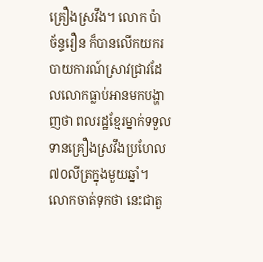គ្រឿងស្រវឹង។ លោក ប៉ា ច័ន្ទរឿន ក៏បានលើកយករបាយការណ៍ស្រាវជ្រាវដែលលោកធ្លាប់អានមកបង្ហាញថា ពលរដ្ឋខ្មែរម្នាក់ទទួលទានគ្រឿងស្រវឹងប្រហែល៧០លីត្រក្នុងមួយឆ្នាំ។ លោកចាត់ទុកថា នេះជាតួ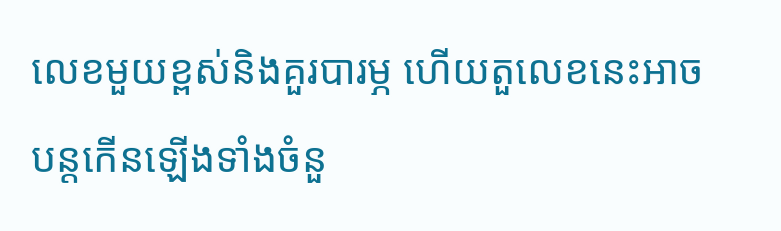លេខមួយខ្ពស់និងគួរបារម្ភ ហើយតួលេខនេះអាចបន្តកើនឡើងទាំងចំនួ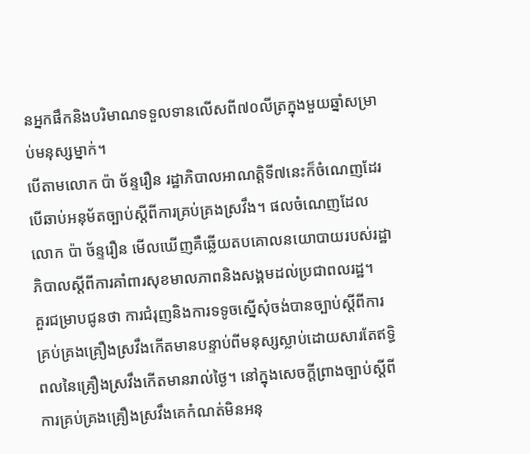នអ្នកផឹកនិងបរិមាណទទួលទានលើសពី៧០លីត្រក្នុងមួយឆ្នាំសម្រាប់មនុស្សម្នាក់។
បើតាមលោក ប៉ា ច័ន្ទរឿន រដ្ឋាភិបាលអាណត្តិទី៧នេះក៏ចំណេញដែរ បើឆាប់អនុម័តច្បាប់ស្ដីពីការគ្រប់គ្រងស្រវឹង។ ផលចំណេញដែលលោក ប៉ា ច័ន្ទរឿន មើលឃើញគឺឆ្លើយតបគោលនយោបាយរបស់រដ្ឋាភិបាលស្ដីពីការគាំពារសុខមាលភាពនិងសង្គមដល់ប្រជាពលរដ្ឋ។
គួរជម្រាបជូនថា ការជំរុញនិងការទទូចស្នើសុំចង់បានច្បាប់ស្ដីពីការគ្រប់គ្រងគ្រឿងស្រវឹងកើតមានបន្ទាប់ពីមនុស្សស្លាប់ដោយសារតែឥទ្ធិពលនៃគ្រឿងស្រវឹងកើតមានរាល់ថ្ងៃ។ នៅក្នុងសេចក្តីព្រាងច្បាប់ស្ដីពីការគ្រប់គ្រងគ្រឿងស្រវឹងគេកំណត់មិនអនុ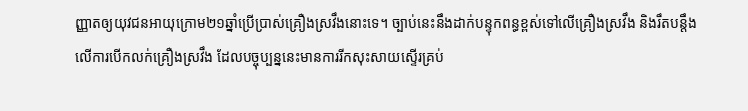ញ្ញាតឲ្យយុវជនអាយុក្រោម២១ឆ្នាំប្រើប្រាស់គ្រឿងស្រវឹងនោះទេ។ ច្បាប់នេះនឹងដាក់បន្ទុកពន្ធខ្ពស់ទៅលើគ្រឿងស្រវឹង និងរឹតបន្តឹងលើការបើកលក់គ្រឿងស្រវឹង ដែលបច្ចុប្បន្ននេះមានការរីកសុះសាយស្ទើរគ្រប់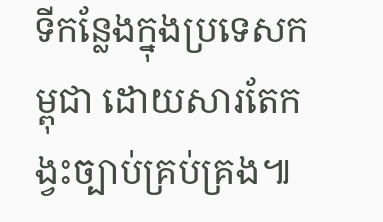ទីកន្លែងក្នុងប្រទេសកម្ពុជា ដោយសារតែកង្វះច្បាប់គ្រប់គ្រង៕